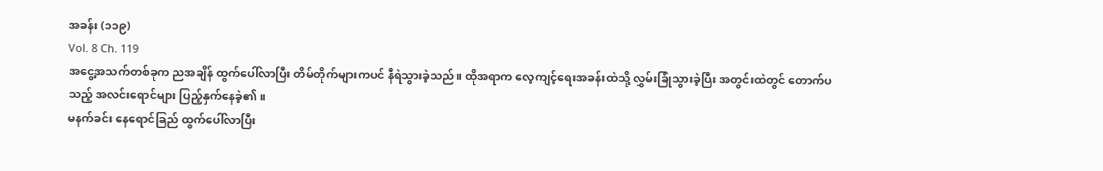အခန်း (၁၁၉)
Vol. 8 Ch. 119
အငွေ့အသက်တစ်ခုက ညအချိန် ထွက်ပေါ်လာပြီး တိမ်တိုက်များကပင် နီရဲသွားခဲ့သည်။ ထိုအရာက လေ့ကျင့်ရေးအခန်းထဲသို့ လွှမ်းခြုံသွားခဲ့ပြီး အတွင်းထဲတွင် တောက်ပသည့် အလင်းရောင်များ ပြည့်နှက်နေခဲ့၏။
မနက်ခင်း နေရောင်ခြည် ထွက်ပေါ်လာပြီး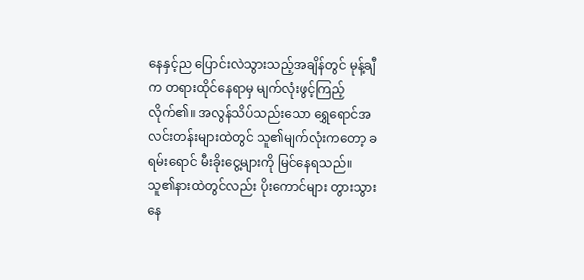နေနှင့်ည ပြောင်းလဲသွားသည့်အချိန်တွင် မုန့်ချီက တရားထိုင်နေရာမှ မျက်လုံးဖွင့်ကြည့်လိုက်၏။ အလွန်သိပ်သည်းသော ရွှေရောင်အလင်းတန်းများထဲတွင် သူ၏မျက်လုံးကတော့ ခရမ်းရောင် မီးခိုးငွေ့များကို မြင်နေရသည်။
သူ၏နားထဲတွင်လည်း ပိုးကောင်များ တွားသွားနေ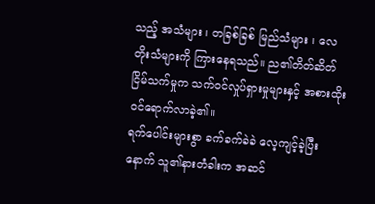သည့် အသံများ ၊ တခြစ်ခြစ် မြည်သံများ ၊ လေတိုးသံများကို ကြားနေရသည်။ ည၏တိတ်ဆိတ်ငြိမ်သက်မှုက သက်ဝင်လှုပ်ရှားမှုများနှင့် အစားထိုး ဝင်ရောက်လာခဲ့၏။
ရက်ပေါင်းများစွာ ခက်ခက်ခဲခဲ လေ့ကျင့်ခဲ့ပြီးနောက် သူ၏နားတံခါးက အဆင်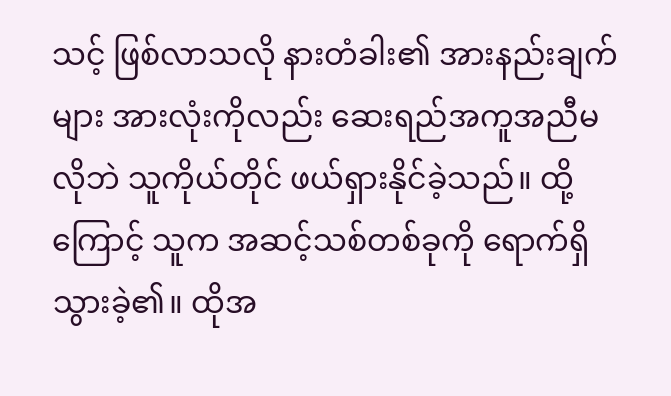သင့် ဖြစ်လာသလို နားတံခါး၏ အားနည်းချက်များ အားလုံးကိုလည်း ဆေးရည်အကူအညီမလိုဘဲ သူကိုယ်တိုင် ဖယ်ရှားနိုင်ခဲ့သည်။ ထို့ကြောင့် သူက အဆင့်သစ်တစ်ခုကို ရောက်ရှိသွားခဲ့၏။ ထိုအ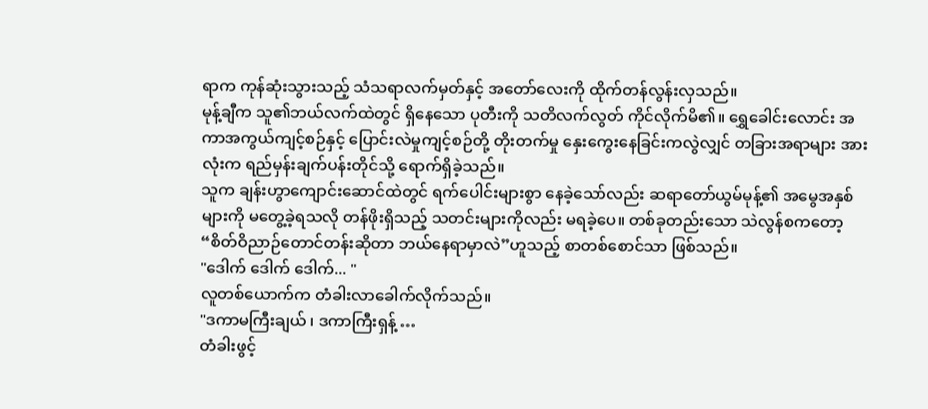ရာက ကုန်ဆုံးသွားသည့် သံသရာလက်မှတ်နှင့် အတော်လေးကို ထိုက်တန်လွန်းလှသည်။
မုန့်ချီက သူ၏ဘယ်လက်ထဲတွင် ရှိနေသော ပုတီးကို သတိလက်လွတ် ကိုင်လိုက်မိ၏။ ရွှေခေါင်းလောင်း အကာအကွယ်ကျင့်စဉ်နှင့် ပြောင်းလဲမှုကျင့်စဉ်တို့ တိုးတက်မှု နှေးကွေးနေခြင်းကလွဲလျှင် တခြားအရာများ အားလုံးက ရည်မှန်းချက်ပန်းတိုင်သို့ ရောက်ရှိခဲ့သည်။
သူက ချန်းဟွာကျောင်းဆောင်ထဲတွင် ရက်ပေါင်းများစွာ နေခဲ့သော်လည်း ဆရာတော်ယွမ်မုန့်၏ အမွေအနှစ်များကို မတွေ့ခဲ့ရသလို တန်ဖိုးရှိသည့် သတင်းများကိုလည်း မရခဲ့ပေ။ တစ်ခုတည်းသော သဲလွန်စကတော့ “စိတ်ဝိညာဉ်တောင်တန်းဆိုတာ ဘယ်နေရာမှာလဲ”ဟူသည့် စာတစ်စောင်သာ ဖြစ်သည်။
"ဒေါက် ဒေါက် ဒေါက်... "
လူတစ်ယောက်က တံခါးလာခေါက်လိုက်သည်။
"ဒကာမကြီးချယ် ၊ ဒကာကြီးရှန့် …
တံခါးဖွင့်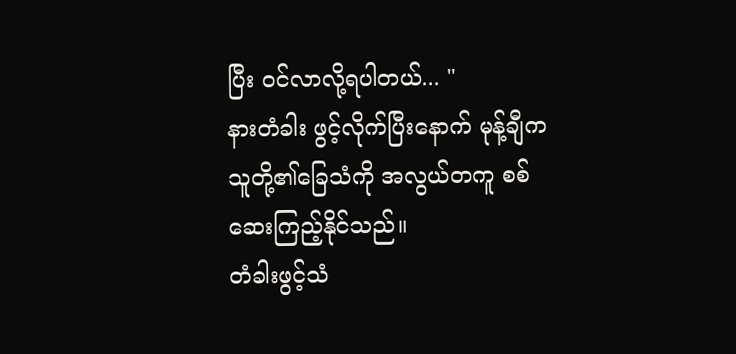ပြီး ဝင်လာလို့ရပါတယ်... "
နားတံခါး ဖွင့်လိုက်ပြီးနောက် မုန့်ချီက သူတို့၏ခြေသံကို အလွယ်တကူ စစ်ဆေးကြည့်နိုင်သည်။
တံခါးဖွင့်သံ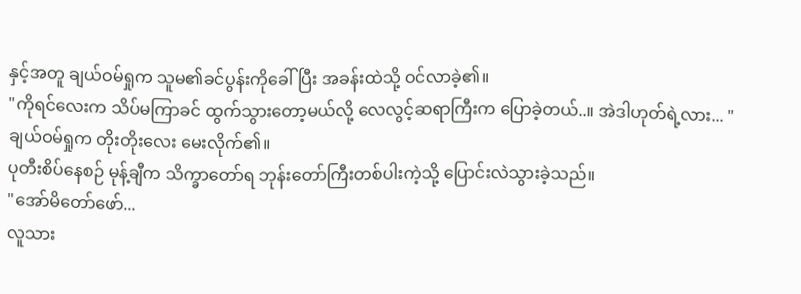နှင့်အတူ ချယ်ဝမ်ရှုက သူမ၏ခင်ပွန်းကိုခေါ်ပြီး အခန်းထဲသို့ ဝင်လာခဲ့၏။
"ကိုရင်လေးက သိပ်မကြာခင် ထွက်သွားတော့မယ်လို့ လေလွင့်ဆရာကြီးက ပြောခဲ့တယ်..။ အဲဒါဟုတ်ရဲ့လား... "
ချယ်ဝမ်ရှုက တိုးတိုးလေး မေးလိုက်၏။
ပုတီးစိပ်နေစဉ် မုန့်ချီက သိက္ခာတော်ရ ဘုန်းတော်ကြီးတစ်ပါးကဲ့သို့ ပြောင်းလဲသွားခဲ့သည်။
"အော်မိတော်ဖော်...
လူသား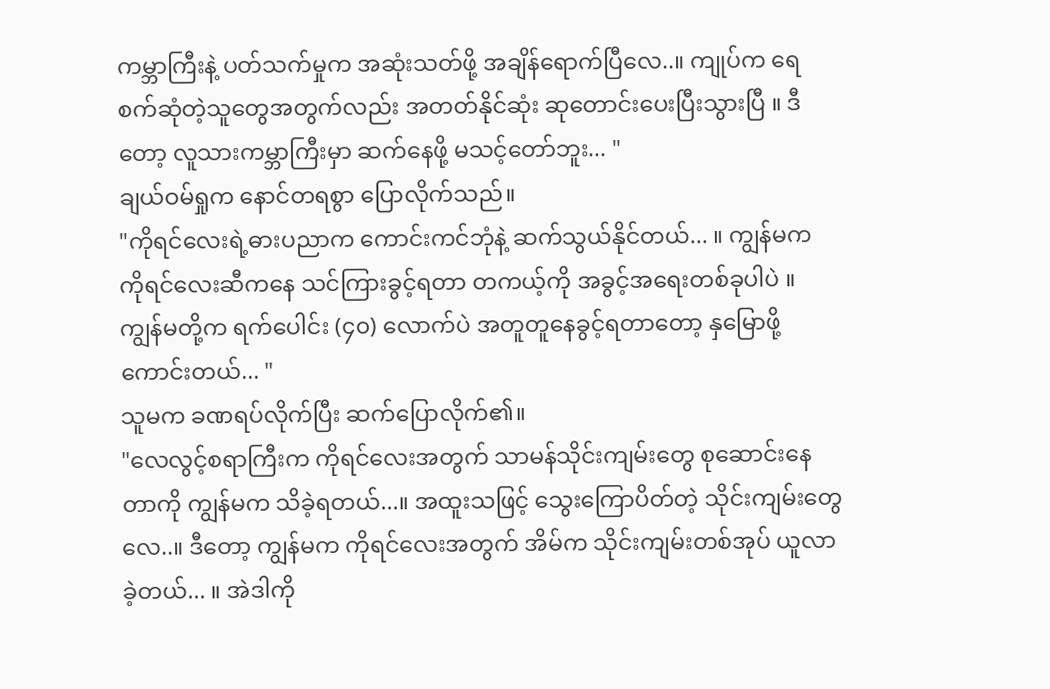ကမ္ဘာကြီးနဲ့ ပတ်သက်မှုက အဆုံးသတ်ဖို့ အချိန်ရောက်ပြီလေ..။ ကျုပ်က ရေစက်ဆုံတဲ့သူတွေအတွက်လည်း အတတ်နိုင်ဆုံး ဆုတောင်းပေးပြီးသွားပြီ ။ ဒီတော့ လူသားကမ္ဘာကြီးမှာ ဆက်နေဖို့ မသင့်တော်ဘူး... "
ချယ်ဝမ်ရှုက နောင်တရစွာ ပြောလိုက်သည်။
"ကိုရင်လေးရဲ့ဓားပညာက ကောင်းကင်ဘုံနဲ့ ဆက်သွယ်နိုင်တယ်... ။ ကျွန်မက ကိုရင်လေးဆီကနေ သင်ကြားခွင့်ရတာ တကယ့်ကို အခွင့်အရေးတစ်ခုပါပဲ ။ ကျွန်မတို့က ရက်ပေါင်း (၄၀) လောက်ပဲ အတူတူနေခွင့်ရတာတော့ နှမြောဖို့ကောင်းတယ်... "
သူမက ခဏရပ်လိုက်ပြီး ဆက်ပြောလိုက်၏။
"လေလွင့်စရာကြီးက ကိုရင်လေးအတွက် သာမန်သိုင်းကျမ်းတွေ စုဆောင်းနေတာကို ကျွန်မက သိခဲ့ရတယ်...။ အထူးသဖြင့် သွေးကြောပိတ်တဲ့ သိုင်းကျမ်းတွေလေ..။ ဒီတော့ ကျွန်မက ကိုရင်လေးအတွက် အိမ်က သိုင်းကျမ်းတစ်အုပ် ယူလာခဲ့တယ်... ။ အဲဒါကို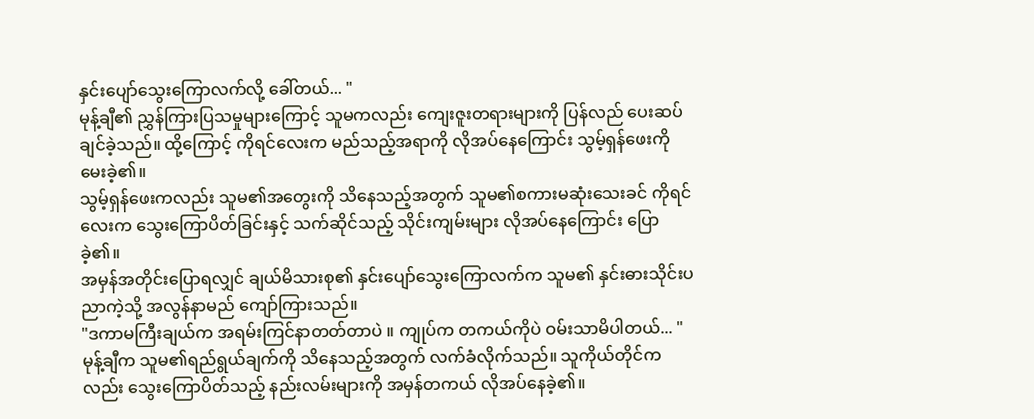နှင်းပျော်သွေးကြောလက်လို့ ခေါ်တယ်... "
မုန့်ချီ၏ ညွှန်ကြားပြသမှုများကြောင့် သူမကလည်း ကျေးဇူးတရားများကို ပြန်လည် ပေးဆပ်ချင်ခဲ့သည်။ ထို့ကြောင့် ကိုရင်လေးက မည်သည့်အရာကို လိုအပ်နေကြောင်း သွမ့်ရှန်ဖေးကို မေးခဲ့၏။
သွမ့်ရှန်ဖေးကလည်း သူမ၏အတွေးကို သိနေသည့်အတွက် သူမ၏စကားမဆုံးသေးခင် ကိုရင်လေးက သွေးကြောပိတ်ခြင်းနှင့် သက်ဆိုင်သည့် သိုင်းကျမ်းများ လိုအပ်နေကြောင်း ပြောခဲ့၏။
အမှန်အတိုင်းပြောရလျှင် ချယ်မိသားစု၏ နှင်းပျော်သွေးကြောလက်က သူမ၏ နှင်းဓားသိုင်းပညာကဲ့သို့ အလွန်နာမည် ကျော်ကြားသည်။
"ဒကာမကြီးချယ်က အရမ်းကြင်နာတတ်တာပဲ ။ ကျုပ်က တကယ်ကိုပဲ ဝမ်းသာမိပါတယ်... "
မုန့်ချီက သူမ၏ရည်ရွယ်ချက်ကို သိနေသည့်အတွက် လက်ခံလိုက်သည်။ သူကိုယ်တိုင်ကလည်း သွေးကြောပိတ်သည့် နည်းလမ်းများကို အမှန်တကယ် လိုအပ်နေခဲ့၏။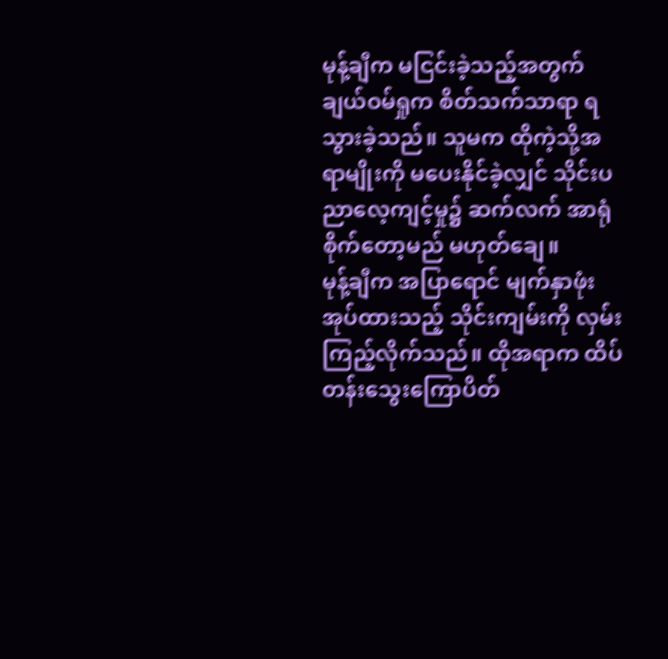မုန့်ချီက မငြင်းခဲ့သည့်အတွက် ချယ်ဝမ်ရှုက စိတ်သက်သာရာ ရသွားခဲ့သည်။ သူမက ထိုကဲ့သို့အရာမျိုးကို မပေးနိုင်ခဲ့လျှင် သိုင်းပညာလေ့ကျင့်မှု၌ ဆက်လက် အာရုံစိုက်တော့မည် မဟုတ်ချေ။
မုန့်ချီက အပြာရောင် မျက်နှာဖုံးအုပ်ထားသည့် သိုင်းကျမ်းကို လှမ်းကြည့်လိုက်သည်။ ထိုအရာက ထိပ်တန်းသွေးကြောပိတ်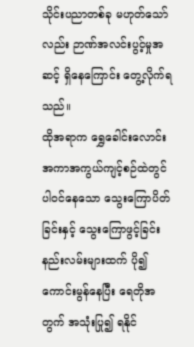သိုင်းပညာတစ်ခု မဟုတ်သော်လည်း ဉာဏ်အလင်းပွင့်မှုအဆင့် ရှိနေကြောင်း တွေ့လိုက်ရသည်။
ထိုအရာက ရွှေခေါင်းလောင်း အကာအကွယ်ကျင့်စဉ်ထဲတွင် ပါဝင်နေသော သွေးကြောပိတ်ခြင်းနှင့် သွေးကြောဖွင့်ခြင်း နည်းလမ်းများထက် ပို၍ကောင်းမွန်နေပြီး ရေတိုအတွက် အသုံးပြု၍ ရနိုင်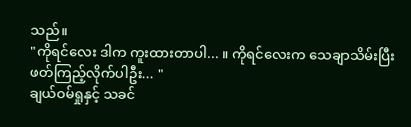သည်။
"ကိုရင်လေး ဒါက ကူးထားတာပါ... ။ ကိုရင်လေးက သေချာသိမ်းပြီး ဖတ်ကြည့်လိုက်ပါဦး... "
ချယ်ဝမ်ရှုနှင့် သခင်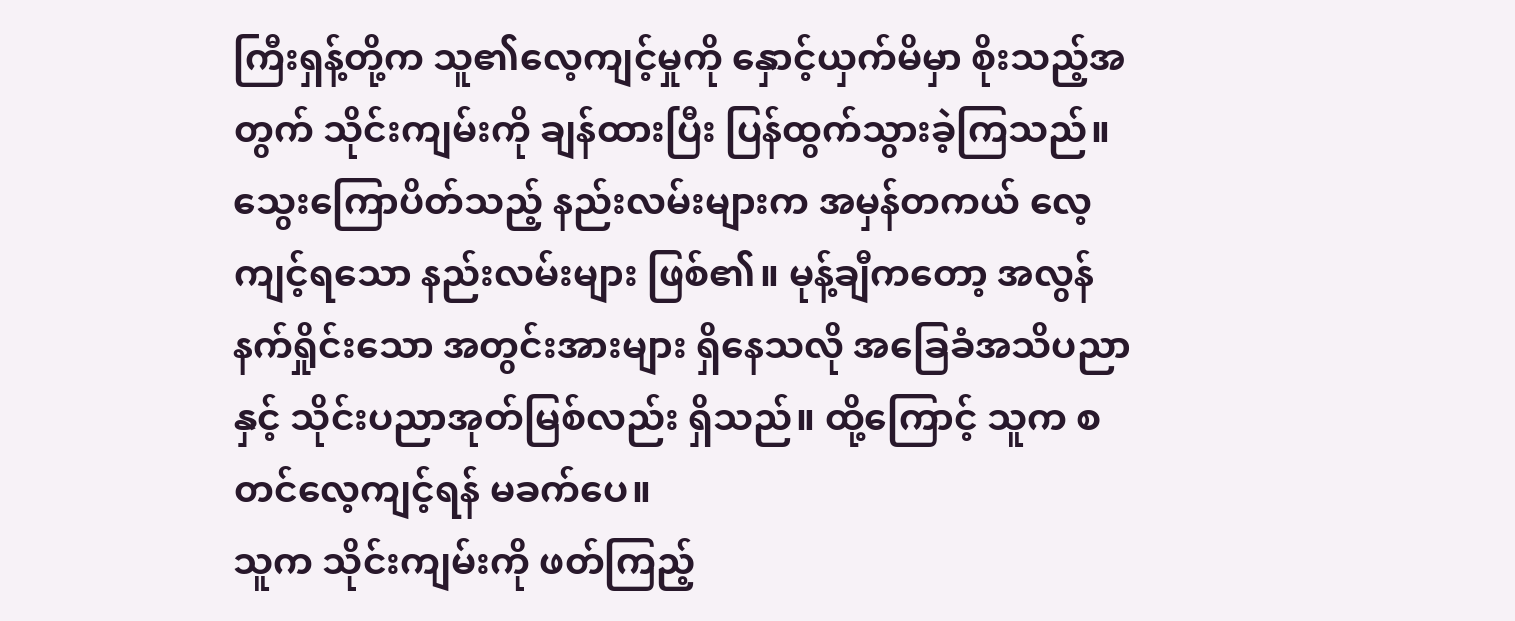ကြီးရှန့်တို့က သူ၏လေ့ကျင့်မှုကို နှောင့်ယှက်မိမှာ စိုးသည့်အတွက် သိုင်းကျမ်းကို ချန်ထားပြီး ပြန်ထွက်သွားခဲ့ကြသည်။
သွေးကြောပိတ်သည့် နည်းလမ်းများက အမှန်တကယ် လေ့ကျင့်ရသော နည်းလမ်းများ ဖြစ်၏။ မုန့်ချီကတော့ အလွန်နက်ရှိုင်းသော အတွင်းအားများ ရှိနေသလို အခြေခံအသိပညာနှင့် သိုင်းပညာအုတ်မြစ်လည်း ရှိသည်။ ထို့ကြောင့် သူက စတင်လေ့ကျင့်ရန် မခက်ပေ။
သူက သိုင်းကျမ်းကို ဖတ်ကြည့်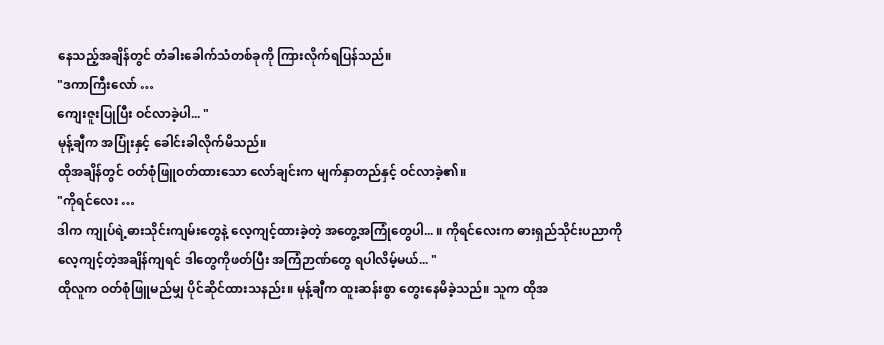နေသည့်အချိန်တွင် တံခါးခေါက်သံတစ်ခုကို ကြားလိုက်ရပြန်သည်။
"ဒကာကြီးလော် …
ကျေးဇူးပြုပြီး ဝင်လာခဲ့ပါ... "
မုန့်ချီက အပြုံးနှင့် ခေါင်းခါလိုက်မိသည်။
ထိုအချိန်တွင် ဝတ်စုံဖြူဝတ်ထားသော လော်ချင်းက မျက်နှာတည်နှင့် ဝင်လာခဲ့၏။
"ကိုရင်လေး …
ဒါက ကျုပ်ရဲ့ဓားသိုင်းကျမ်းတွေနဲ့ လေ့ကျင့်ထားခဲ့တဲ့ အတွေ့အကြုံတွေပါ... ။ ကိုရင်လေးက ဓားရှည်သိုင်းပညာကို လေ့ကျင့်တဲ့အချိန်ကျရင် ဒါတွေကိုဖတ်ပြီး အကြံဉာဏ်တွေ ရပါလိမ့်မယ်... "
ထိုလူက ဝတ်စုံဖြူမည်မျှ ပိုင်ဆိုင်ထားသနည်း။ မုန့်ချီက ထူးဆန်းစွာ တွေးနေမိခဲ့သည်။ သူက ထိုအ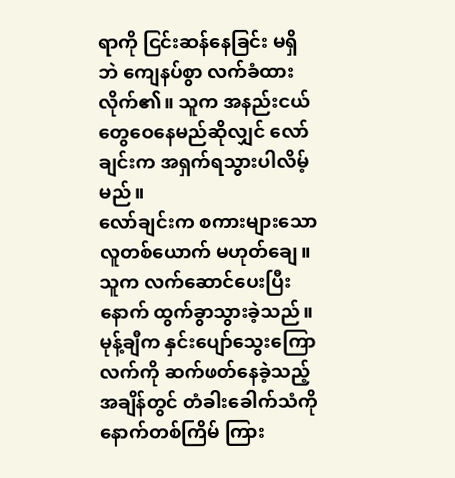ရာကို ငြင်းဆန်နေခြင်း မရှိဘဲ ကျေနပ်စွာ လက်ခံထားလိုက်၏။ သူက အနည်းငယ် တွေဝေနေမည်ဆိုလျှင် လော်ချင်းက အရှက်ရသွားပါလိမ့်မည်။
လော်ချင်းက စကားများသော လူတစ်ယောက် မဟုတ်ချေ။ သူက လက်ဆောင်ပေးပြီးနောက် ထွက်ခွာသွားခဲ့သည်။ မုန့်ချီက နှင်းပျော်သွေးကြောလက်ကို ဆက်ဖတ်နေခဲ့သည့် အချိန်တွင် တံခါးခေါက်သံကို နောက်တစ်ကြိမ် ကြား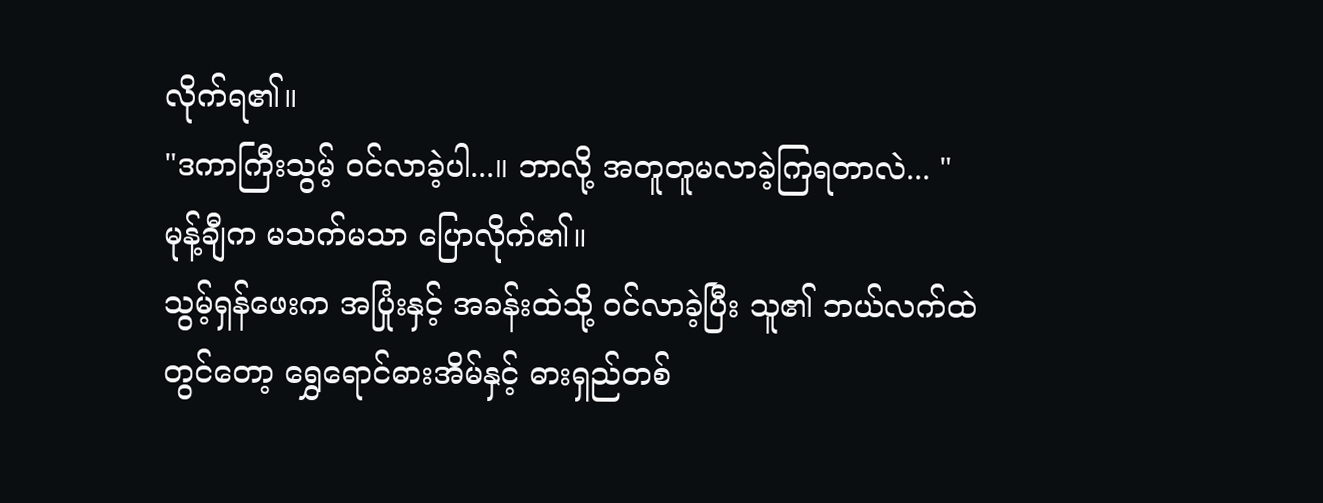လိုက်ရ၏။
"ဒကာကြီးသွမ့် ဝင်လာခဲ့ပါ...။ ဘာလို့ အတူတူမလာခဲ့ကြရတာလဲ... "
မုန့်ချီက မသက်မသာ ပြောလိုက်၏။
သွမ့်ရှန်ဖေးက အပြုံးနှင့် အခန်းထဲသို့ ဝင်လာခဲ့ပြီး သူ၏ ဘယ်လက်ထဲတွင်တော့ ရွှေရောင်ဓားအိမ်နှင့် ဓားရှည်တစ်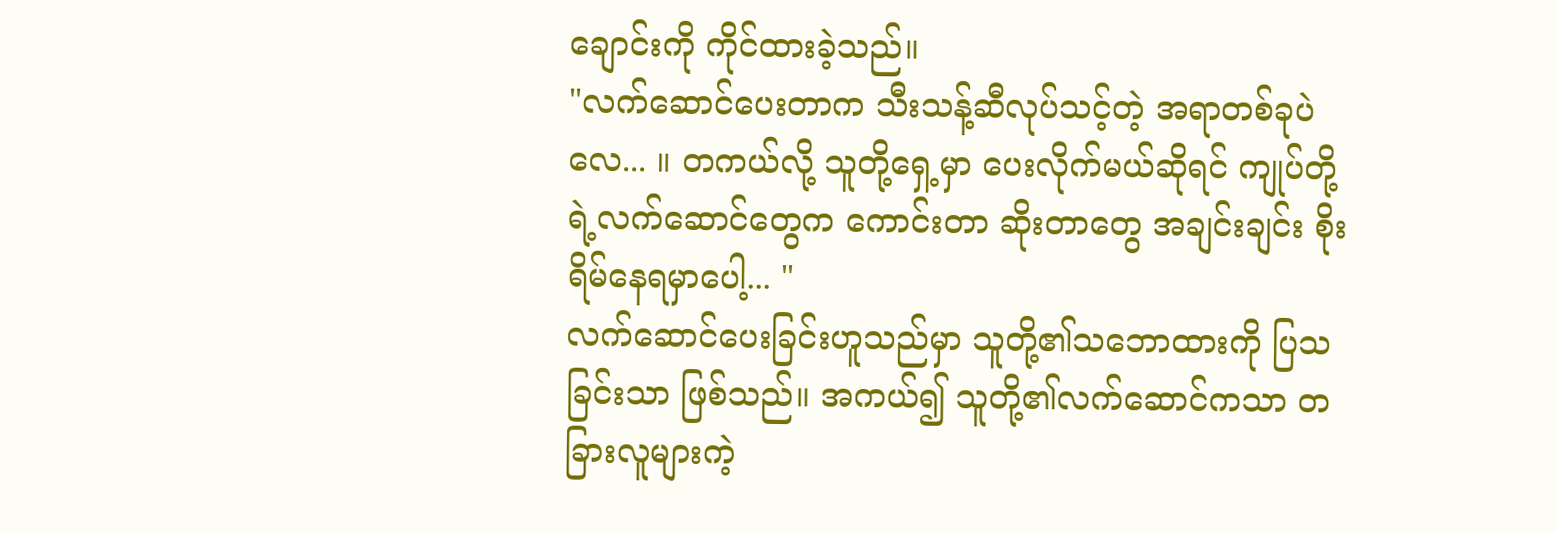ချောင်းကို ကိုင်ထားခဲ့သည်။
"လက်ဆောင်ပေးတာက သီးသန့်ဆီလုပ်သင့်တဲ့ အရာတစ်ခုပဲလေ... ။ တကယ်လို့ သူတို့ရှေ့မှာ ပေးလိုက်မယ်ဆိုရင် ကျုပ်တို့ရဲ့လက်ဆောင်တွေက ကောင်းတာ ဆိုးတာတွေ အချင်းချင်း စိုးရိမ်နေရမှာပေါ့... "
လက်ဆောင်ပေးခြင်းဟူသည်မှာ သူတို့၏သဘောထားကို ပြသခြင်းသာ ဖြစ်သည်။ အကယ်၍ သူတို့၏လက်ဆောင်ကသာ တခြားလူများကဲ့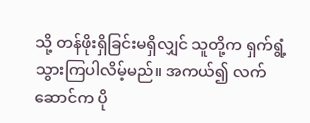သို့ တန်ဖိုးရှိခြင်းမရှိလျှင် သူတို့က ရှက်ရွံ့သွားကြပါလိမ့်မည်။ အကယ်၍ လက်ဆောင်က ပို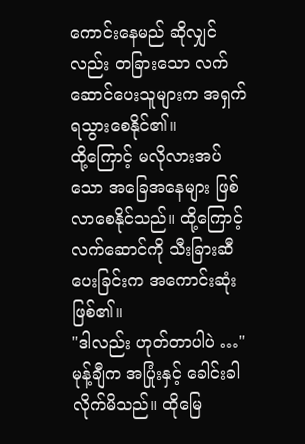ကောင်းနေမည် ဆိုလျှင်လည်း တခြားသော လက်ဆောင်ပေးသူများက အရှက်ရသွားစေနိုင်၏။
ထို့ကြောင့် မလိုလားအပ်သော အခြေအနေများ ဖြစ်လာစေနိုင်သည်။ ထို့ကြောင့် လက်ဆောင်ကို သီးခြားဆီပေးခြင်းက အကောင်းဆုံးဖြစ်၏။
"ဒါလည်း ဟုတ်တာပါပဲ …"
မုန့်ချီက အပြုံးနှင့် ခေါင်းခါလိုက်မိသည်။ ထိုမြေ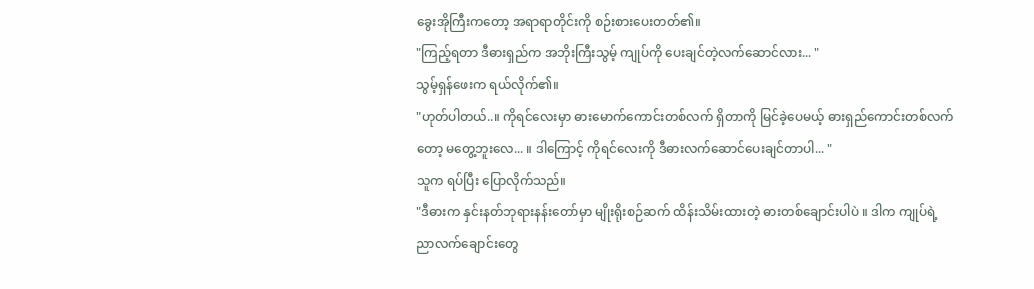ခွေးအိုကြီးကတော့ အရာရာတိုင်းကို စဉ်းစားပေးတတ်၏။
"ကြည့်ရတာ ဒီဓားရှည်က အဘိုးကြီးသွမ့် ကျုပ်ကို ပေးချင်တဲ့လက်ဆောင်လား... "
သွမ့်ရှန်ဖေးက ရယ်လိုက်၏။
"ဟုတ်ပါတယ်..။ ကိုရင်လေးမှာ ဓားမောက်ကောင်းတစ်လက် ရှိတာကို မြင်ခဲ့ပေမယ့် ဓားရှည်ကောင်းတစ်လက်တော့ မတွေ့ဘူးလေ... ။ ဒါကြောင့် ကိုရင်လေးကို ဒီဓားလက်ဆောင်ပေးချင်တာပါ... "
သူက ရပ်ပြီး ပြောလိုက်သည်။
"ဒီဓားက နှင်းနတ်ဘုရားနန်းတော်မှာ မျိုးရိုးစဉ်ဆက် ထိန်းသိမ်းထားတဲ့ ဓားတစ်ချောင်းပါပဲ ။ ဒါက ကျုပ်ရဲ့ညာလက်ချောင်းတွေ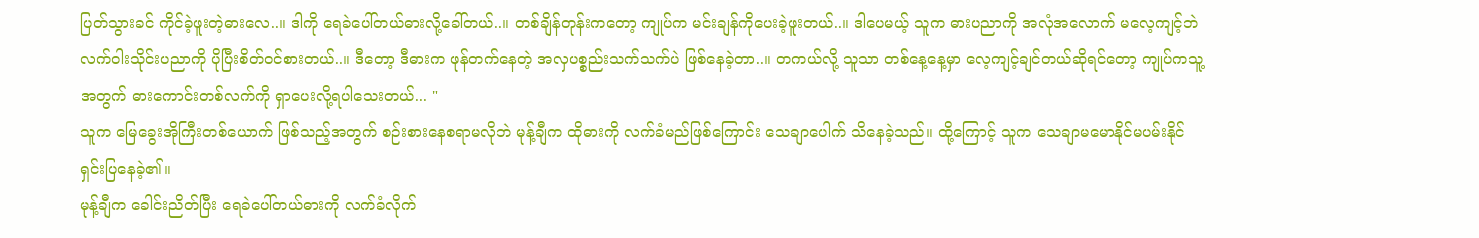ပြတ်သွားခင် ကိုင်ခဲ့ဖူးတဲ့ဓားလေ..။ ဒါကို ရေခဲပေါ်တယ်ဓားလို့ခေါ်တယ်..။ တစ်ချိန်တုန်းကတော့ ကျုပ်က မင်းချန်ကိုပေးခဲ့ဖူးတယ်..။ ဒါပေမယ့် သူက ဓားပညာကို အလုံအလောက် မလေ့ကျင့်ဘဲ လက်ဝါးသိုင်းပညာကို ပိုပြီးစိတ်ဝင်စားတယ်..။ ဒီတော့ ဒီဓားက ဖုန်တက်နေတဲ့ အလှပစ္စည်းသက်သက်ပဲ ဖြစ်နေခဲ့တာ..။ တကယ်လို့ သူသာ တစ်နေ့နေ့မှာ လေ့ကျင့်ချင်တယ်ဆိုရင်တော့ ကျုပ်ကသူ့အတွက် ဓားကောင်းတစ်လက်ကို ရှာပေးလို့ရပါသေးတယ်... "
သူက မြေခွေးအိုကြီးတစ်ယောက် ဖြစ်သည့်အတွက် စဉ်းစားနေစရာမလိုဘဲ မုန့်ချီက ထိုဓားကို လက်ခံမည်ဖြစ်ကြောင်း သေချာပေါက် သိနေခဲ့သည်။ ထို့ကြောင့် သူက သေချာမမောနိုင်မပမ်းနိုင် ရှင်းပြနေခဲ့၏။
မုန့်ချီက ခေါင်းညိတ်ပြီး ရေခဲပေါ်တယ်ဓားကို လက်ခံလိုက်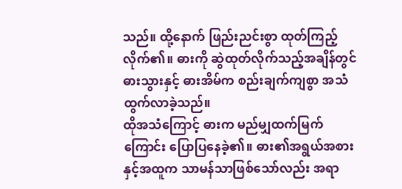သည်။ ထို့နောက် ဖြည်းညင်းစွာ ထုတ်ကြည့်လိုက်၏။ ဓားကို ဆွဲထုတ်လိုက်သည့်အချိန်တွင် ဓားသွားနှင့် ဓားအိမ်က စည်းချက်ကျစွာ အသံထွက်လာခဲ့သည်။
ထိုအသံကြောင့် ဓားက မည်မျှထက်မြက်ကြောင်း ပြောပြနေခဲ့၏။ ဓား၏အရွယ်အစားနှင့်အထူက သာမန်သာဖြစ်သော်လည်း အရာ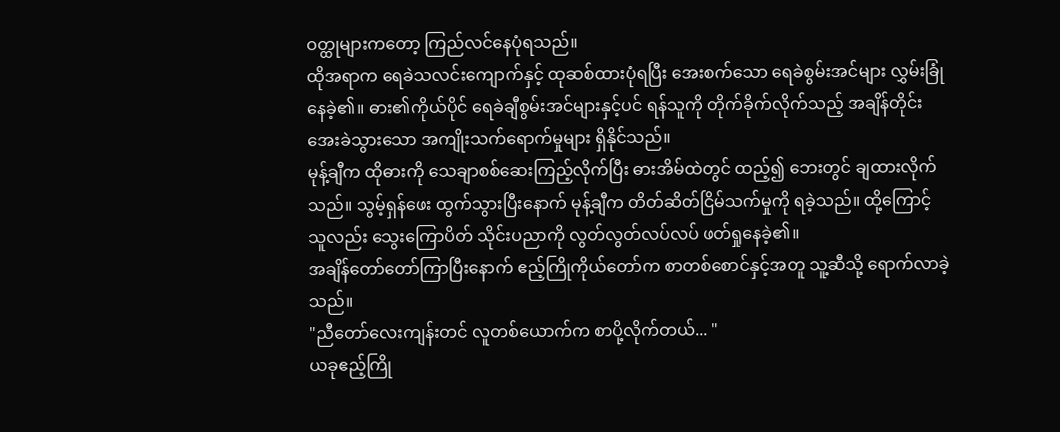ဝတ္ထုများကတော့ ကြည်လင်နေပုံရသည်။
ထိုအရာက ရေခဲသလင်းကျောက်နှင့် ထုဆစ်ထားပုံရပြီး အေးစက်သော ရေခဲစွမ်းအင်များ လွှမ်းခြုံနေခဲ့၏။ ဓား၏ကိုယ်ပိုင် ရေခဲချီစွမ်းအင်များနှင့်ပင် ရန်သူကို တိုက်ခိုက်လိုက်သည့် အချိန်တိုင်း အေးခဲသွားသော အကျိုးသက်ရောက်မှုများ ရှိနိုင်သည်။
မုန့်ချီက ထိုဓားကို သေချာစစ်ဆေးကြည့်လိုက်ပြီး ဓားအိမ်ထဲတွင် ထည့်၍ ဘေးတွင် ချထားလိုက်သည်။ သွမ့်ရှန်ဖေး ထွက်သွားပြီးနောက် မုန့်ချီက တိတ်ဆိတ်ငြိမ်သက်မှုကို ရခဲ့သည်။ ထို့ကြောင့် သူလည်း သွေးကြောပိတ် သိုင်းပညာကို လွတ်လွတ်လပ်လပ် ဖတ်ရှုနေခဲ့၏။
အချိန်တော်တော်ကြာပြီးနောက် ဧည့်ကြိုကိုယ်တော်က စာတစ်စောင်နှင့်အတူ သူ့ဆီသို့ ရောက်လာခဲ့သည်။
"ညီတော်လေးကျန်းတင် လူတစ်ယောက်က စာပို့လိုက်တယ်... "
ယခုဧည့်ကြို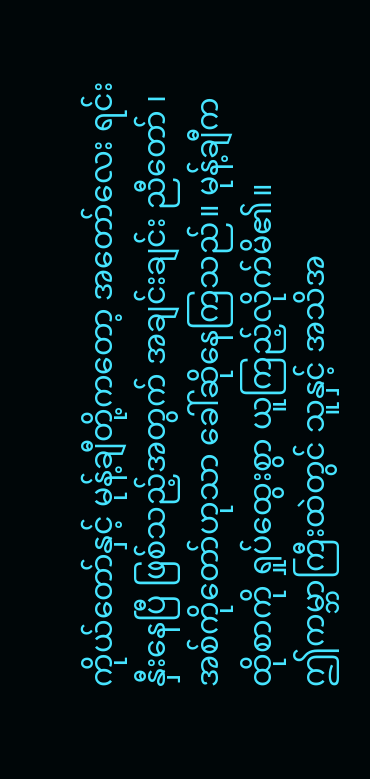ကိုယ်တော်နှင့် မုန့်ချီတို့ကတော့ အတော်လေး ရင်းနှီးနေပြီ ဖြစ်သည့်အတွက် အချင်းချင်း ညီတော် ၊ အစ်ကိုတော်ဟုသာ ခေါ်ဆိုနေကြသည်။ မုန့်ချီက ထိုစာကို ရှုပ်ထွေးစွာ ယူကြည့်လိုက်မိ၏။
ဤကမ္ဘာကြီးထဲတွင် သူနှင့် အသိအ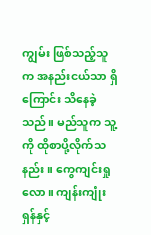ကျွမ်း ဖြစ်သည့်သူက အနည်းငယ်သာ ရှိကြောင်း သိနေခဲ့သည်။ မည်သူက သူ့ကို ထိုစာပို့လိုက်သနည်း။ ကွေကျင်းရှုလော။ ကျန်းကျုံးရှန်နှင့်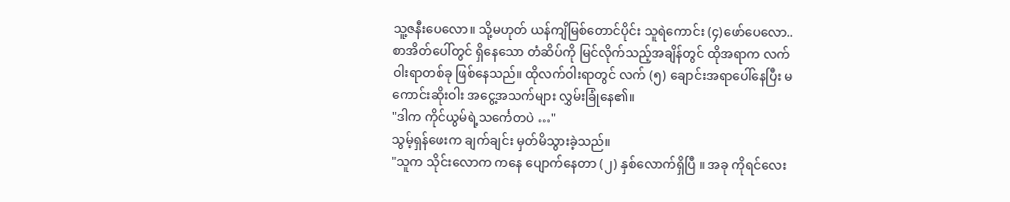သူ့ဇနီးပေလော။ သို့မဟုတ် ယန်ကျိမြစ်တောင်ပိုင်း သူရဲကောင်း (၄)ဖော်ပေလော..
စာအိတ်ပေါ်တွင် ရှိနေသော တံဆိပ်ကို မြင်လိုက်သည့်အချိန်တွင် ထိုအရာက လက်ဝါးရာတစ်ခု ဖြစ်နေသည်။ ထိုလက်ဝါးရာတွင် လက် (၅) ချောင်းအရာပေါ်နေပြီး မကောင်းဆိုးဝါး အငွေ့အသက်များ လွှမ်းခြုံနေ၏။
"ဒါက ကိုင်ယွမ်ရဲ့သင်္ကေတပဲ …"
သွမ့်ရှန်ဖေးက ချက်ချင်း မှတ်မိသွားခဲ့သည်။
"သူက သိုင်းလောက ကနေ ပျောက်နေတာ (၂) နှစ်လောက်ရှိပြီ ။ အခု ကိုရင်လေး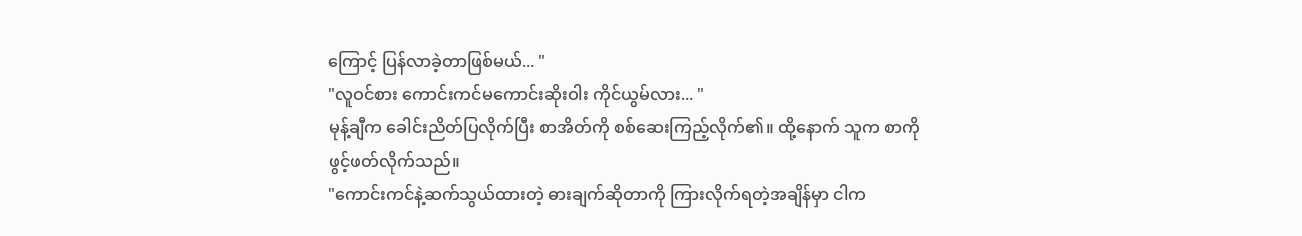ကြောင့် ပြန်လာခဲ့တာဖြစ်မယ်... "
"လူဝင်စား ကောင်းကင်မကောင်းဆိုးဝါး ကိုင်ယွမ်လား... "
မုန့်ချီက ခေါင်းညိတ်ပြလိုက်ပြီး စာအိတ်ကို စစ်ဆေးကြည့်လိုက်၏။ ထို့နောက် သူက စာကို ဖွင့်ဖတ်လိုက်သည်။
"ကောင်းကင်နဲ့ဆက်သွယ်ထားတဲ့ ဓားချက်ဆိုတာကို ကြားလိုက်ရတဲ့အချိန်မှာ ငါက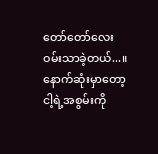တော်တော်လေး ဝမ်းသာခဲ့တယ်...။ နောက်ဆုံးမှာတော့ ငါ့ရဲ့အစွမ်းကို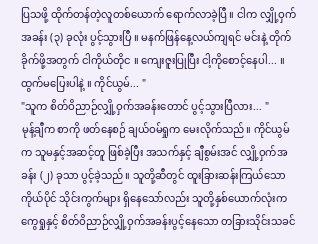ပြသဖို့ ထိုက်တန်တဲ့လူတစ်ယောက် ရောက်လာခဲ့ပြီ ။ ငါက လျှို့ဝှက်အခန်း (၃) ခုလုံး ပွင့်သွားပြီ ။ မနက်ဖြန်နေ့လယ်ကျရင် မင်းနဲ့ တိုက်ခိုက်ဖို့အတွက် ငါကိုယ်တိုင ။ ကျေးဇူးပြုပြီး ငါ့ကိုစောင့်နေပါ... ။ ထွက်မပြေးပါနဲ့ ။ ကိုင်ယွမ်... "
"သူက စိတ်ဝိညာဉ်လျှို့ဝှက်အခန်းတောင် ပွင့်သွားပြီလား... "
မုန့်ချီက စာကို ဖတ်နေစဉ် ချယ်ဝမ်ရှုက မေးလိုက်သည်။ ကိုင်ယွမ်က သူမနှင့်အဆင့်တူ ဖြစ်ခဲ့ပြီး အသက်နှင့် ချီစွမ်းအင် လျှို့ဝှက်အခန်း (၂) ခုသာ ပွင့်ခဲ့သည်။ သူတို့ဆီတွင် ထူးခြားဆန်းကြယ်သော ကိုယ်ပိုင် သိုင်းကွက်များ ရှိနေသော်လည်း သူတို့နှစ်ယောက်လုံးက ကွေရှုနှင့် စိတ်ဝိညာဉ်လျှို့ဝှက်အခန်းပွင့်နေသော တခြားသိုင်းသခင်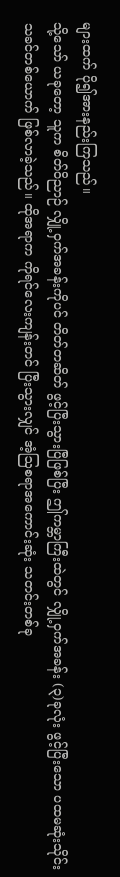များထက် ပို၍အားနည်းကြသည်။
သို့သော် ယခုတော့ သူက စိတ်ဝိညာဉ် လျှို့ဝှက်အခန်းကိုပင် တိတ်တဆိတ် ဖွင့်ပြီးသွားပြီဖြစ်ပြီး ဤကမ္ဘာကြီးထဲတွင် လျှို့ဝှက်အခန်း (၃)ခုလုံး ဖွင့်ပြီးသော ပထမဆုံးသိုင်းသခင်တစ်ယောက် ဖြစ်လာခဲ့သည်။ ထိုအရာက ကိုရင်လေးကျန်းတင် ပြီးသွားလျှင် အံ့ဩစရာအကောင်းဆုံး သတင်းတစ်ခု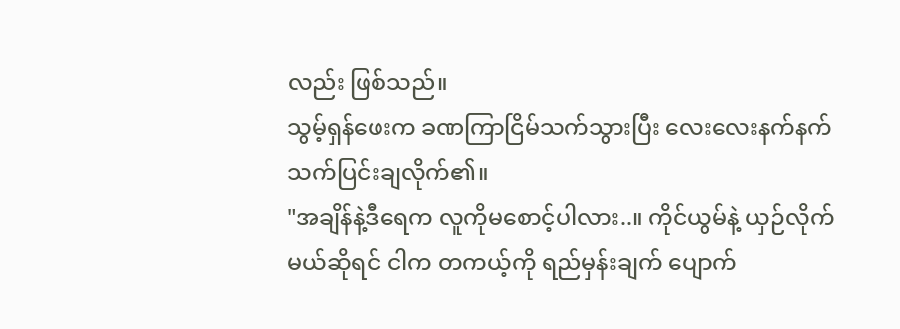လည်း ဖြစ်သည်။
သွမ့်ရှန်ဖေးက ခဏကြာငြိမ်သက်သွားပြီး လေးလေးနက်နက် သက်ပြင်းချလိုက်၏။
"အချိန်နဲ့ဒီရေက လူကိုမစောင့်ပါလား..။ ကိုင်ယွမ်နဲ့ ယှဉ်လိုက်မယ်ဆိုရင် ငါက တကယ့်ကို ရည်မှန်းချက် ပျောက်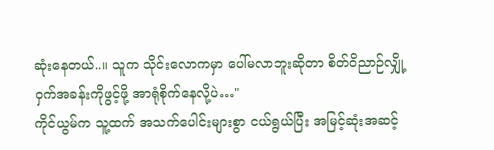ဆုံးနေတယ်..။ သူက သိုင်းလောကမှာ ပေါ်မလာဘူးဆိုတာ စိတ်ဝိညာဉ်လျှို့ဝှက်အခန်းကိုဖွင့်ဖို့ အာရုံစိုက်နေလို့ပဲ…"
ကိုင်ယွမ်က သူ့ထက် အသက်ပေါင်းများစွာ ငယ်ရွယ်ပြီး အမြင့်ဆုံးအဆင့်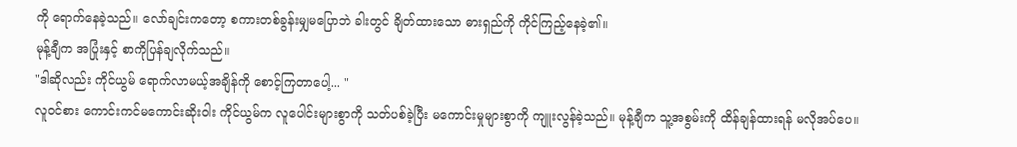ကို ရောက်နေခဲ့သည်။ လော်ချင်းကတော့ စကားတစ်ခွန်းမျှမပြောဘဲ ခါးတွင် ချိတ်ထားသော ဓားရှည်ကို ကိုင်ကြည့်နေခဲ့၏။
မုန့်ချီက အပြုံးနှင့် စာကိုပြန်ချလိုက်သည်။
"ဒါဆိုလည်း ကိုင်ယွမ် ရောက်လာမယ့်အချိန်ကို စောင့်ကြတာပေါ့... "
လူဝင်စား ကောင်းကင်မကောင်းဆိုးဝါး ကိုင်ယွမ်က လူပေါင်းများစွာကို သတ်ပစ်ခဲ့ပြီး မကောင်းမှုများစွာကို ကျူးလွန်ခဲ့သည်။ မုန့်ချီက သူ့အစွမ်းကို ထိန်ချန်ထားရန် မလိုအပ်ပေ။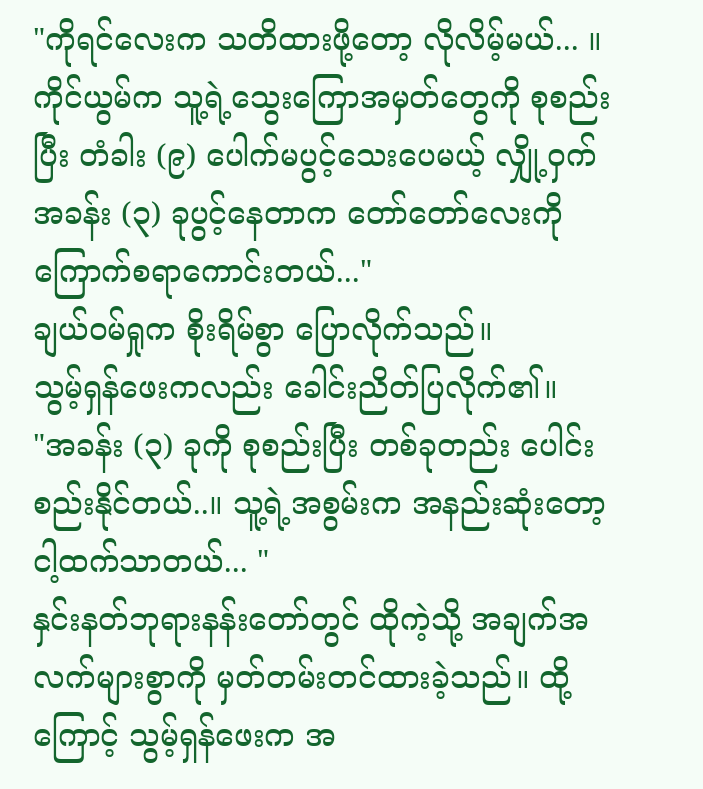"ကိုရင်လေးက သတိထားဖို့တော့ လိုလိမ့်မယ်... ။ ကိုင်ယွမ်က သူ့ရဲ့သွေးကြောအမှတ်တွေကို စုစည်းပြီး တံခါး (၉) ပေါက်မပွင့်သေးပေမယ့် လျှို့ဝှက်အခန်း (၃) ခုပွင့်နေတာက တော်တော်လေးကို ကြောက်စရာကောင်းတယ်..."
ချယ်ဝမ်ရှုက စိုးရိမ်စွာ ပြောလိုက်သည်။
သွမ့်ရှန်ဖေးကလည်း ခေါင်းညိတ်ပြလိုက်၏။
"အခန်း (၃) ခုကို စုစည်းပြီး တစ်ခုတည်း ပေါင်းစည်းနိုင်တယ်..။ သူ့ရဲ့အစွမ်းက အနည်းဆုံးတော့ ငါ့ထက်သာတယ်... "
နှင်းနတ်ဘုရားနန်းတော်တွင် ထိုကဲ့သို့ အချက်အလက်များစွာကို မှတ်တမ်းတင်ထားခဲ့သည်။ ထို့ကြောင့် သွမ့်ရှန်ဖေးက အ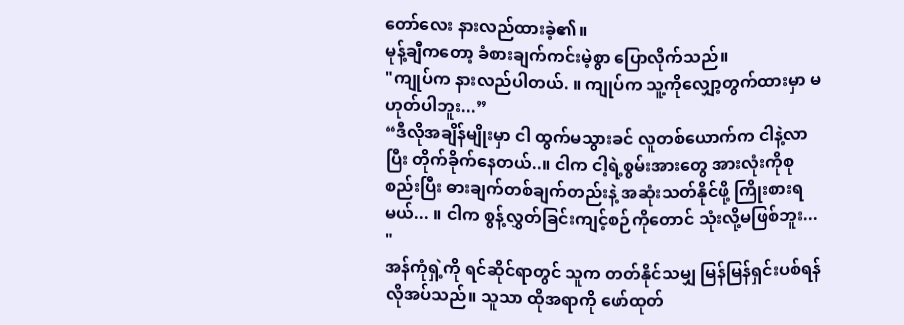တော်လေး နားလည်ထားခဲ့၏။
မုန့်ချီကတော့ ခံစားချက်ကင်းမဲ့စွာ ပြောလိုက်သည်။
"ကျုပ်က နားလည်ပါတယ်. ။ ကျုပ်က သူ့ကိုလျှော့တွက်ထားမှာ မဟုတ်ပါဘူး...”
“ဒီလိုအချိန်မျိုးမှာ ငါ ထွက်မသွားခင် လူတစ်ယောက်က ငါနဲ့လာပြီး တိုက်ခိုက်နေတယ်..။ ငါက ငါ့ရဲ့စွမ်းအားတွေ အားလုံးကိုစုစည်းပြီး ဓားချက်တစ်ချက်တည်းနဲ့ အဆုံးသတ်နိုင်ဖို့ ကြိုးစားရမယ်... ။ ငါက စွန့်လွှတ်ခြင်းကျင့်စဉ်ကိုတောင် သုံးလို့မဖြစ်ဘူး... "
အန်ကုံရှဲ့ကို ရင်ဆိုင်ရာတွင် သူက တတ်နိုင်သမျှ မြန်မြန်ရှင်းပစ်ရန် လိုအပ်သည်။ သူသာ ထိုအရာကို ဖော်ထုတ်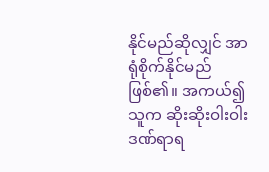နိုင်မည်ဆိုလျှင် အာရုံစိုက်နိုင်မည် ဖြစ်၏။ အကယ်၍ သူက ဆိုးဆိုးဝါးဝါး ဒဏ်ရာရ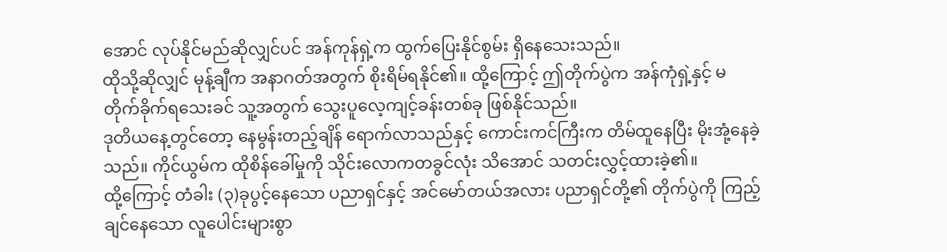အောင် လုပ်နိုင်မည်ဆိုလျှင်ပင် အန်ကုန်ရှဲ့က ထွက်ပြေးနိုင်စွမ်း ရှိနေသေးသည်။
ထိုသို့ဆိုလျှင် မုန့်ချီက အနာဂတ်အတွက် စိုးရိမ်ရနိုင်၏။ ထို့ကြောင့် ဤတိုက်ပွဲက အန်ကုံရှဲ့နှင့် မတိုက်ခိုက်ရသေးခင် သူ့အတွက် သွေးပူလေ့ကျင့်ခန်းတစ်ခု ဖြစ်နိုင်သည်။
ဒုတိယနေ့တွင်တော့ နေမွန်းတည့်ချိန် ရောက်လာသည်နှင့် ကောင်းကင်ကြီးက တိမ်ထူနေပြီး မိုးအုံ့နေခဲ့သည်။ ကိုင်ယွမ်က ထိုစိန်ခေါ်မှုကို သိုင်းလောကတခွင်လုံး သိအောင် သတင်းလွှင့်ထားခဲ့၏။
ထို့ကြောင့် တံခါး (၃)ခုပွင့်နေသော ပညာရှင်နှင့် အင်မော်တယ်အလား ပညာရှင်တို့၏ တိုက်ပွဲကို ကြည့်ချင်နေသော လူပေါင်းများစွာ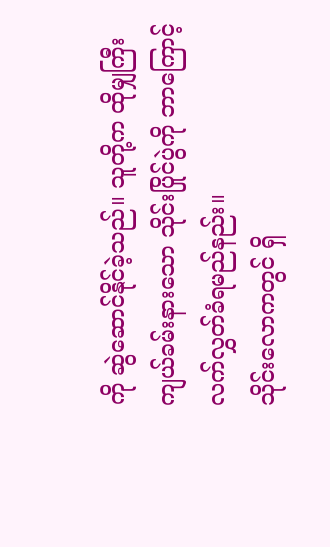ကို ဆွဲဆောင်နိုင်ခဲ့သည်။ သူတို့က ထိုမျှကြီးကျယ်ခမ်းနားသော သိုင်းပြိုင်ပွဲကို ဘာကြောင့် လက်လွှတ်ခံရမည်နည်း။
သိုင်းလောကတွင် ရှိ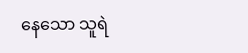နေသော သူရဲ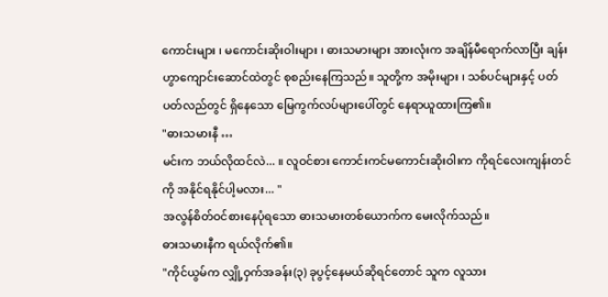ကောင်းများ ၊ မကောင်းဆိုးဝါးများ ၊ ဓားသမားများ အားလုံးက အချိန်မီရောက်လာပြီး ချန်းဟွာကျောင်းဆောင်ထဲတွင် စုစည်းနေကြသည်။ သူတို့က အမိုးများ ၊ သစ်ပင်များနှင့် ပတ်ပတ်လည်တွင် ရှိနေသော မြေကွက်လပ်များပေါ်တွင် နေရာယူထားကြ၏။
"ဓားသမားနီ …
မင်းက ဘယ်လိုထင်လဲ... ။ လူဝင်စား ကောင်းကင်မကောင်းဆိုးဝါးက ကိုရင်လေးကျန်းတင်ကို အနိုင်ရနိုင်ပါ့မလား... "
အလွန်စိတ်ဝင်စားနေပုံရသော ဓားသမားတစ်ယောက်က မေးလိုက်သည်။
ဓားသမားနီက ရယ်လိုက်၏။
"ကိုင်ယွမ်က လျှို့ဝှက်အခန်း(၃) ခုပွင့်နေမယ်ဆိုရင်တောင် သူက လူသား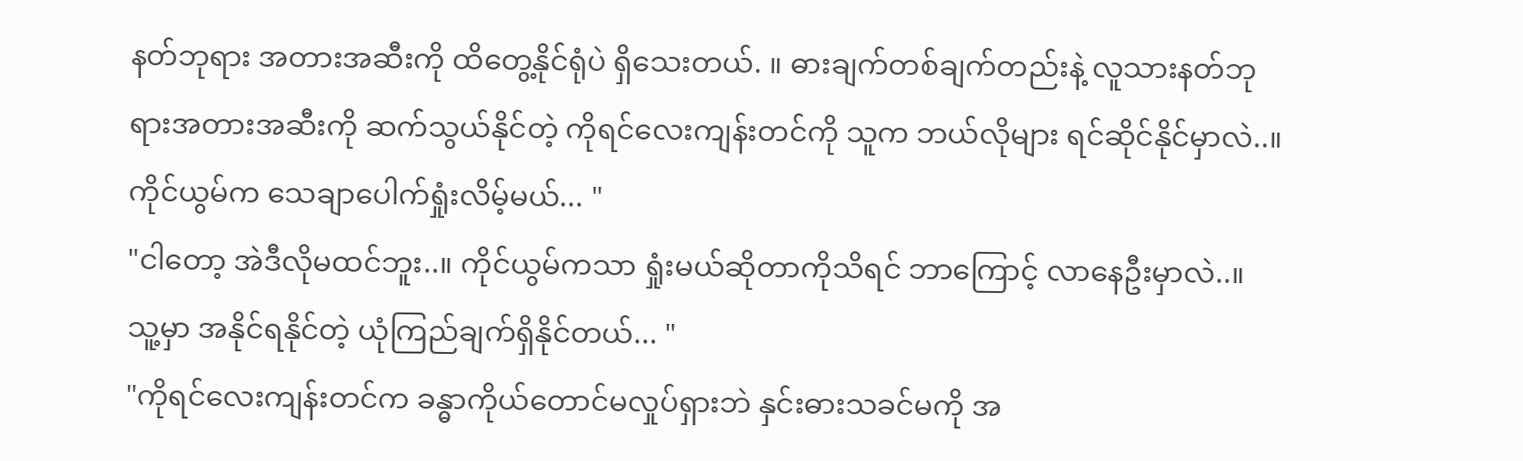နတ်ဘုရား အတားအဆီးကို ထိတွေ့နိုင်ရုံပဲ ရှိသေးတယ်. ။ ဓားချက်တစ်ချက်တည်းနဲ့ လူသားနတ်ဘုရားအတားအဆီးကို ဆက်သွယ်နိုင်တဲ့ ကိုရင်လေးကျန်းတင်ကို သူက ဘယ်လိုများ ရင်ဆိုင်နိုင်မှာလဲ..။ ကိုင်ယွမ်က သေချာပေါက်ရှုံးလိမ့်မယ်... "
"ငါတော့ အဲဒီလိုမထင်ဘူး..။ ကိုင်ယွမ်ကသာ ရှုံးမယ်ဆိုတာကိုသိရင် ဘာကြောင့် လာနေဦးမှာလဲ..။ သူ့မှာ အနိုင်ရနိုင်တဲ့ ယုံကြည်ချက်ရှိနိုင်တယ်... "
"ကိုရင်လေးကျန်းတင်က ခန္ဓာကိုယ်တောင်မလှုပ်ရှားဘဲ နှင်းဓားသခင်မကို အ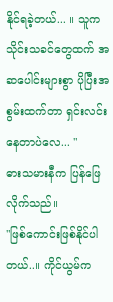နိုင်ရခဲ့တယ်... ။ သူက သိုင်းသခင်တွေထက် အဆပေါင်းများစွာ ပိုပြီးအစွမ်းထက်တာ ရှင်းလင်းနေတာပဲလေ... "
ဓားသမားနီက ပြန်ဖြေလိုက်သည်။
"ဖြစ်ကောင်းဖြစ်နိုင်ပါတယ်..။ ကိုင်ယွမ်က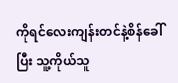ကိုရင်လေးကျန်းတင်နဲ့စိန်ခေါ်ပြီး သူ့ကိုယ်သူ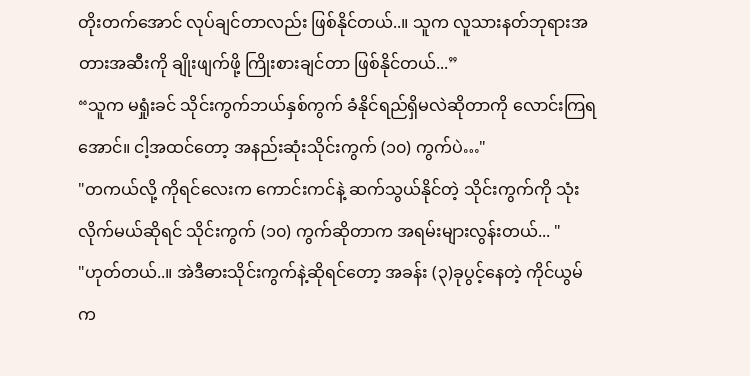တိုးတက်အောင် လုပ်ချင်တာလည်း ဖြစ်နိုင်တယ်..။ သူက လူသားနတ်ဘုရားအတားအဆီးကို ချိုးဖျက်ဖို့ ကြိုးစားချင်တာ ဖြစ်နိုင်တယ်...”
“သူက မရှုံးခင် သိုင်းကွက်ဘယ်နှစ်ကွက် ခံနိုင်ရည်ရှိမလဲဆိုတာကို လောင်းကြရအောင်။ ငါ့အထင်တော့ အနည်းဆုံးသိုင်းကွက် (၁၀) ကွက်ပဲ…"
"တကယ်လို့ ကိုရင်လေးက ကောင်းကင်နဲ့ ဆက်သွယ်နိုင်တဲ့ သိုင်းကွက်ကို သုံးလိုက်မယ်ဆိုရင် သိုင်းကွက် (၁၀) ကွက်ဆိုတာက အရမ်းများလွန်းတယ်... "
"ဟုတ်တယ်..။ အဲဒီဓားသိုင်းကွက်နဲ့ဆိုရင်တော့ အခန်း (၃)ခုပွင့်နေတဲ့ ကိုင်ယွမ်က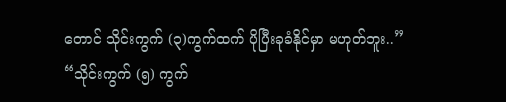တောင် သိုင်းကွက် (၃)ကွက်ထက် ပိုပြီးခုခံနိုင်မှာ မဟုတ်ဘူး..”
“သိုင်းကွက် (၅) ကွက်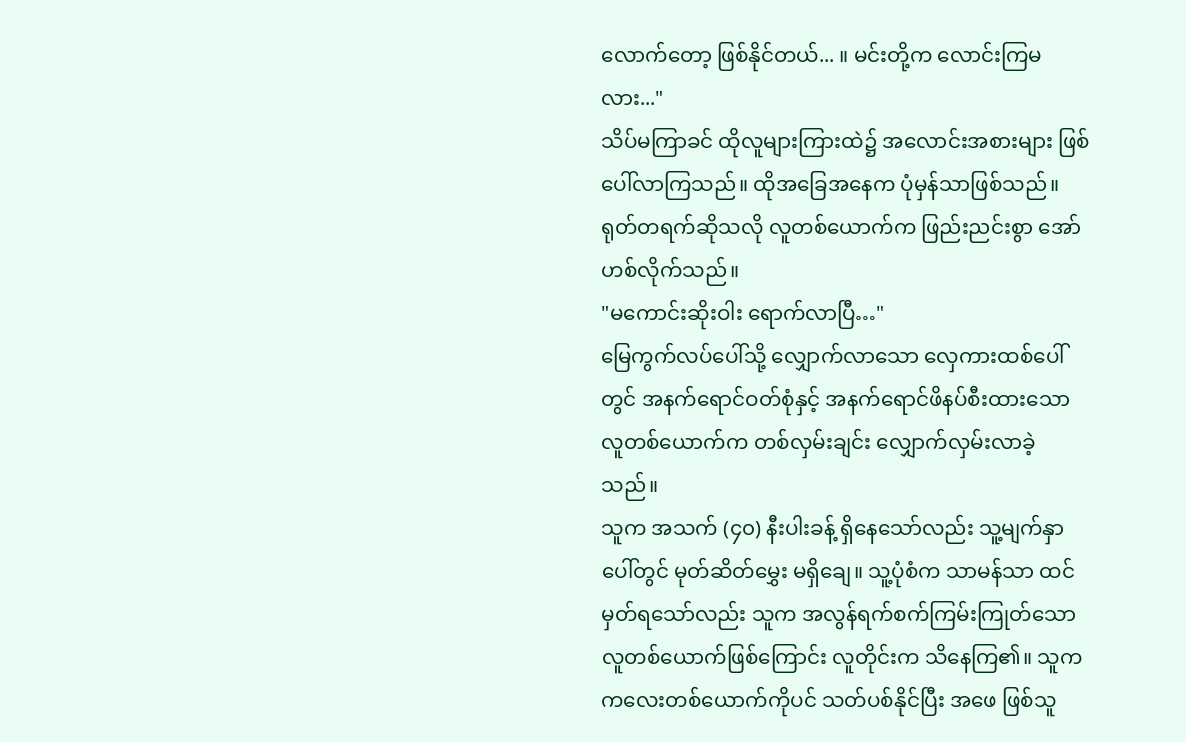လောက်တော့ ဖြစ်နိုင်တယ်... ။ မင်းတို့က လောင်းကြမလား..."
သိပ်မကြာခင် ထိုလူများကြားထဲ၌ အလောင်းအစားများ ဖြစ်ပေါ်လာကြသည်။ ထိုအခြေအနေက ပုံမှန်သာဖြစ်သည်။
ရုတ်တရက်ဆိုသလို လူတစ်ယောက်က ဖြည်းညင်းစွာ အော်ဟစ်လိုက်သည်။
"မကောင်းဆိုးဝါး ရောက်လာပြီ…"
မြေကွက်လပ်ပေါ်သို့ လျှောက်လာသော လှေကားထစ်ပေါ်တွင် အနက်ရောင်ဝတ်စုံနှင့် အနက်ရောင်ဖိနပ်စီးထားသော လူတစ်ယောက်က တစ်လှမ်းချင်း လျှောက်လှမ်းလာခဲ့သည်။
သူက အသက် (၄၀) နီးပါးခန့် ရှိနေသော်လည်း သူ့မျက်နှာပေါ်တွင် မုတ်ဆိတ်မွှေး မရှိချေ။ သူ့ပုံစံက သာမန်သာ ထင်မှတ်ရသော်လည်း သူက အလွန်ရက်စက်ကြမ်းကြုတ်သော လူတစ်ယောက်ဖြစ်ကြောင်း လူတိုင်းက သိနေကြ၏။ သူက ကလေးတစ်ယောက်ကိုပင် သတ်ပစ်နိုင်ပြီး အဖေ ဖြစ်သူ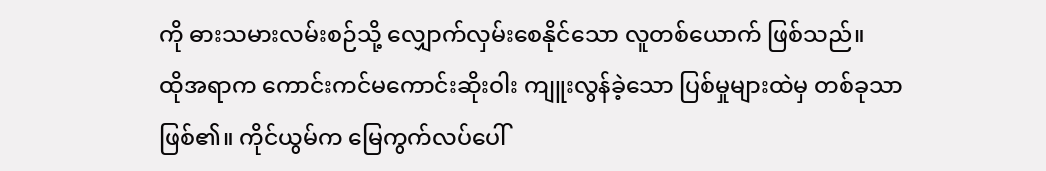ကို ဓားသမားလမ်းစဉ်သို့ လျှောက်လှမ်းစေနိုင်သော လူတစ်ယောက် ဖြစ်သည်။
ထိုအရာက ကောင်းကင်မကောင်းဆိုးဝါး ကျူးလွန်ခဲ့သော ပြစ်မှုများထဲမှ တစ်ခုသာ ဖြစ်၏။ ကိုင်ယွမ်က မြေကွက်လပ်ပေါ်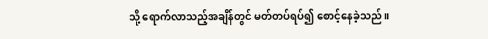သို့ ရောက်လာသည့်အချိန်တွင် မတ်တပ်ရပ်၍ စောင့်နေခဲ့သည်။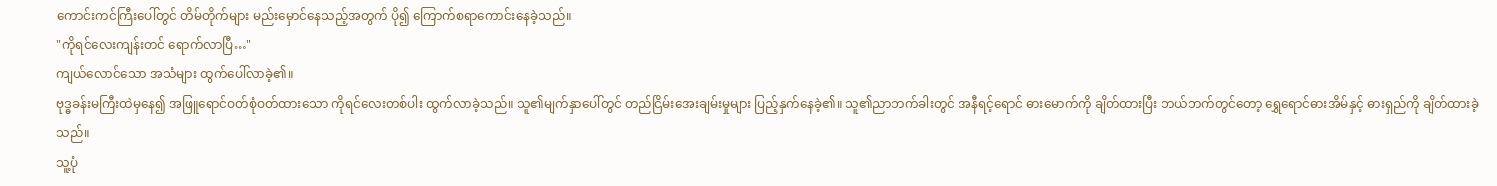ကောင်းကင်ကြီးပေါ်တွင် တိမ်တိုက်များ မည်းမှောင်နေသည့်အတွက် ပို၍ ကြောက်စရာကောင်းနေခဲ့သည်။
"ကိုရင်လေးကျန်းတင် ရောက်လာပြီ…"
ကျယ်လောင်သော အသံများ ထွက်ပေါ်လာခဲ့၏။
ဗုဒ္ဓခန်းမကြီးထဲမှနေ၍ အဖြူရောင်ဝတ်စုံဝတ်ထားသော ကိုရင်လေးတစ်ပါး ထွက်လာခဲ့သည်။ သူ၏မျက်နှာပေါ်တွင် တည်ငြိမ်းအေးချမ်းမှုများ ပြည့်နှက်နေခဲ့၏။ သူ၏ညာဘက်ခါးတွင် အနီရင့်ရောင် ဓားမောက်ကို ချိတ်ထားပြီး ဘယ်ဘက်တွင်တော့ ရွှေရောင်ဓားအိမ်နှင့် ဓားရှည်ကို ချိတ်ထားခဲ့သည်။
သူ့ပုံ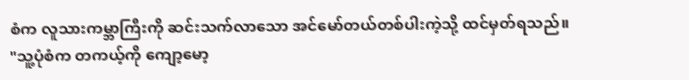စံက လူသားကမ္ဘာကြီးကို ဆင်းသက်လာသော အင်မော်တယ်တစ်ပါးကဲ့သို့ ထင်မှတ်ရသည်။
"သူ့ပုံစံက တကယ့်ကို ကျော့မော့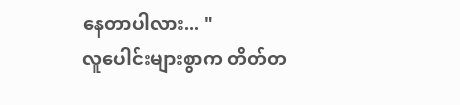နေတာပါလား... "
လူပေါင်းများစွာက တိတ်တ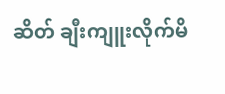ဆိတ် ချီးကျူးလိုက်မိ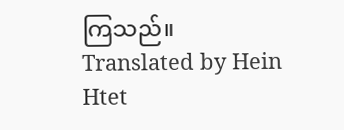ကြသည်။
Translated by Hein Htet